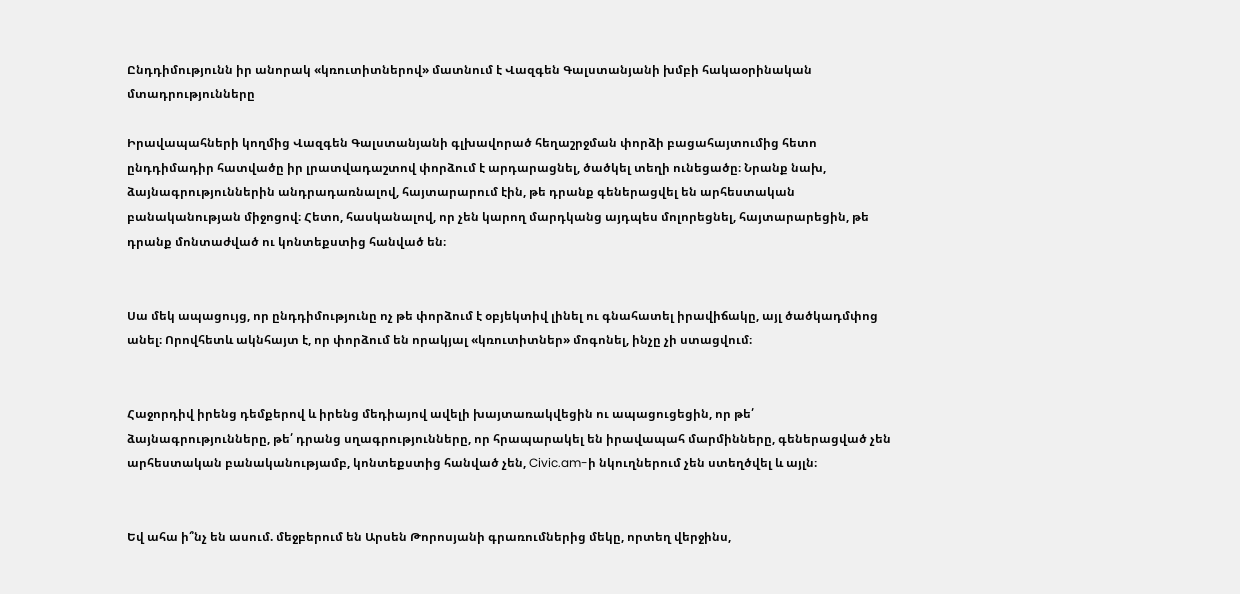Ընդդիմությունն իր անորակ «կռուտիտներով» մատնում է Վազգեն Գալստանյանի խմբի հակաօրինական մտադրությունները

Իրավապահների կողմից Վազգեն Գալստանյանի գլխավորած հեղաշրջման փորձի բացահայտումից հետո ընդդիմադիր հատվածը իր լրատվադաշտով փորձում է արդարացնել, ծածկել տեղի ունեցածը։ Նրանք նախ, ձայնագրություններին անդրադառնալով, հայտարարում էին, թե դրանք գեներացվել են արհեստական բանականության միջոցով։ Հետո, հասկանալով, որ չեն կարող մարդկանց այդպես մոլորեցնել, հայտարարեցին, թե դրանք մոնտաժված ու կոնտեքստից հանված են։


Սա մեկ ապացույց, որ ընդդիմությունը ոչ թե փորձում է օբյեկտիվ լինել ու գնահատել իրավիճակը, այլ ծածկադմփոց անել։ Որովհետև ակնհայտ է, որ փորձում են որակյալ «կռուտիտներ» մոգոնել, ինչը չի ստացվում։


Հաջորդիվ իրենց դեմքերով և իրենց մեդիայով ավելի խայտառակվեցին ու ապացուցեցին, որ թե՛ ձայնագրությունները, թե՛ դրանց սղագրությունները, որ հրապարակել են իրավապահ մարմինները, գեներացված չեն արհեստական բանականությամբ, կոնտեքստից հանված չեն, Civic.am-ի նկուղներում չեն ստեղծվել և այլն։


Եվ ահա ի՞նչ են ասում. մեջբերում են Արսեն Թորոսյանի գրառումներից մեկը, որտեղ վերջինս,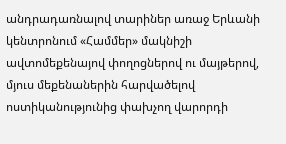անդրադառնալով տարիներ առաջ Երևանի կենտրոնում «Համմեր» մակնիշի ավտոմեքենայով փողոցներով ու մայթերով, մյուս մեքենաներին հարվածելով ոստիկանությունից փախչող վարորդի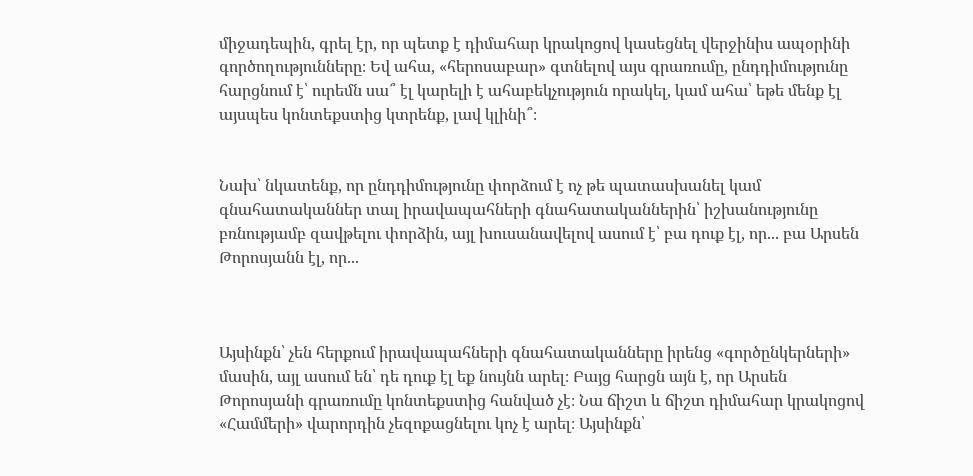միջադեպին, գրել էր, որ պետք է դիմահար կրակոցով կասեցնել վերջինիս ապօրինի գործողությունները։ Եվ ահա, «հերոսաբար» գտնելով այս գրառումը, ընդդիմությունը հարցնում է՝ ուրեմն սա՞ էլ կարելի է ահաբեկչություն որակել, կամ ահա՝ եթե մենք էլ այսպես կոնտեքստից կտրենք, լավ կլինի՞։


Նախ՝ նկատենք, որ ընդդիմությունը փորձում է ոչ թե պատասխանել կամ գնահատականներ տալ իրավապահների գնահատականներին՝ իշխանությունը բռնությամբ զավթելու փորձին, այլ խուսանավելով ասում է՝ բա դուք էլ, որ... բա Արսեն Թորոսյանն էլ, որ...



Այսինքն՝ չեն հերքում իրավապահների գնահատականները իրենց «գործընկերների» մասին, այլ ասում են՝ դե դուք էլ եք նույնն արել։ Բայց հարցն այն է, որ Արսեն Թորոսյանի գրառումը կոնտեքստից հանված չէ։ Նա ճիշտ և ճիշտ դիմահար կրակոցով «Համմերի» վարորդին չեզոքացնելու կոչ է արել։ Այսինքն՝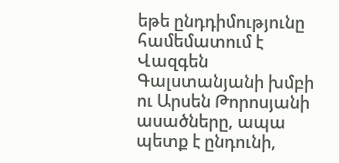եթե ընդդիմությունը համեմատում է Վազգեն Գալստանյանի խմբի ու Արսեն Թորոսյանի ասածները, ապա պետք է ընդունի,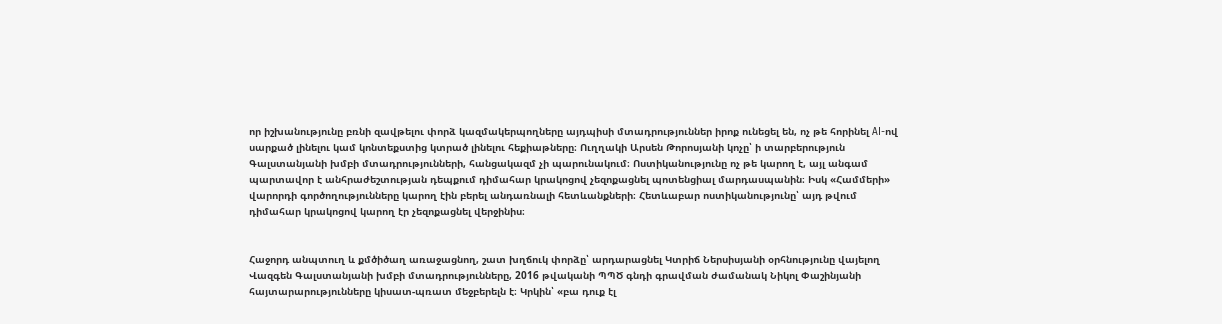որ իշխանությունը բռնի զավթելու փորձ կազմակերպողները այդպիսի մտադրություններ իրոք ունեցել են, ոչ թե հորինել AI-ով սարքած լինելու կամ կոնտեքստից կտրած լինելու հեքիաթները։ Ուղղակի Արսեն Թորոսյանի կոչը՝ ի տարբերություն Գալստանյանի խմբի մտադրությունների, հանցակազմ չի պարունակում։ Ոստիկանությունը ոչ թե կարող է, այլ անգամ պարտավոր է անհրաժեշտության դեպքում դիմահար կրակոցով չեզոքացնել պոտենցիալ մարդասպանին։ Իսկ «Համմերի» վարորդի գործողությունները կարող էին բերել անդառնալի հետևանքների։ Հետևաբար ոստիկանությունը՝ այդ թվում դիմահար կրակոցով կարող էր չեզոքացնել վերջինիս։


Հաջորդ անպտուղ և քմծիծաղ առաջացնող, շատ խղճուկ փորձը՝ արդարացնել Կտրիճ Ներսիսյանի օրհնությունը վայելող Վազգեն Գալստանյանի խմբի մտադրությունները, 2016 թվականի ՊՊԾ գնդի գրավման ժամանակ Նիկոլ Փաշինյանի հայտարարությունները կիսատ-պռատ մեջբերելն է։ Կրկին՝ «բա դուք էլ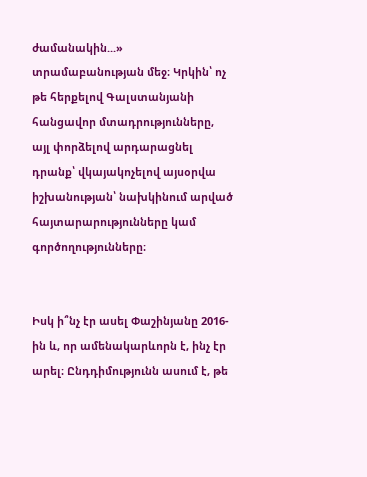ժամանակին...» տրամաբանության մեջ։ Կրկին՝ ոչ թե հերքելով Գալստանյանի հանցավոր մտադրությունները, այլ փորձելով արդարացնել դրանք՝ վկայակոչելով այսօրվա իշխանության՝ նախկինում արված հայտարարությունները կամ գործողությունները։


Իսկ ի՞նչ էր ասել Փաշինյանը 2016-ին և, որ ամենակարևորն է, ինչ էր արել։ Ընդդիմությունն ասում է, թե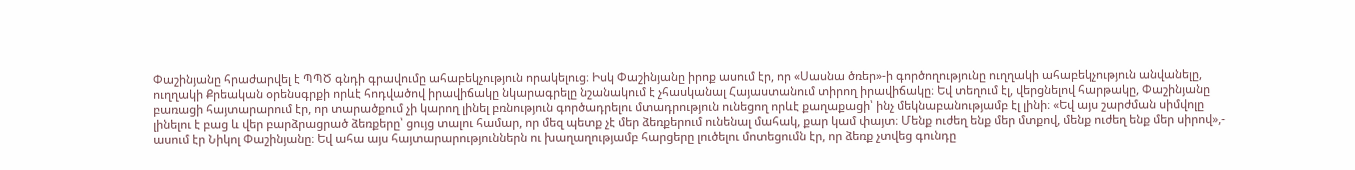Փաշինյանը հրաժարվել է ՊՊԾ գնդի գրավումը ահաբեկչություն որակելուց։ Իսկ Փաշինյանը իրոք ասում էր, որ «Սասնա ծռեր»-ի գործողությունը ուղղակի ահաբեկչություն անվանելը, ուղղակի Քրեական օրենսգրքի որևէ հոդվածով իրավիճակը նկարագրելը նշանակում է չհասկանալ Հայաստանում տիրող իրավիճակը։ Եվ տեղում էլ, վերցնելով հարթակը, Փաշինյանը բառացի հայտարարում էր, որ տարածքում չի կարող լինել բռնություն գործադրելու մտադրություն ունեցող որևէ քաղաքացի՝ ինչ մեկնաբանությամբ էլ լինի։ «Եվ այս շարժման սիմվոլը լինելու է բաց և վեր բարձրացրած ձեռքերը՝ ցույց տալու համար, որ մեզ պետք չէ մեր ձեռքերում ունենալ մահակ, քար կամ փայտ։ Մենք ուժեղ ենք մեր մտքով, մենք ուժեղ ենք մեր սիրով»,- ասում էր Նիկոլ Փաշինյանը։ Եվ ահա այս հայտարարություններն ու խաղաղությամբ հարցերը լուծելու մոտեցումն էր, որ ձեռք չտվեց գունդը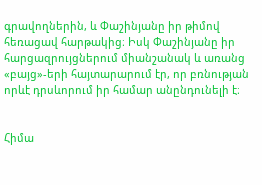գրավողներին, և Փաշինյանը իր թիմով հեռացավ հարթակից։ Իսկ Փաշինյանը իր հարցազրույցներում միանշանակ և առանց «բայց»-երի հայտարարում էր, որ բռնության որևէ դրսևորում իր համար անընդունելի է։


Հիմա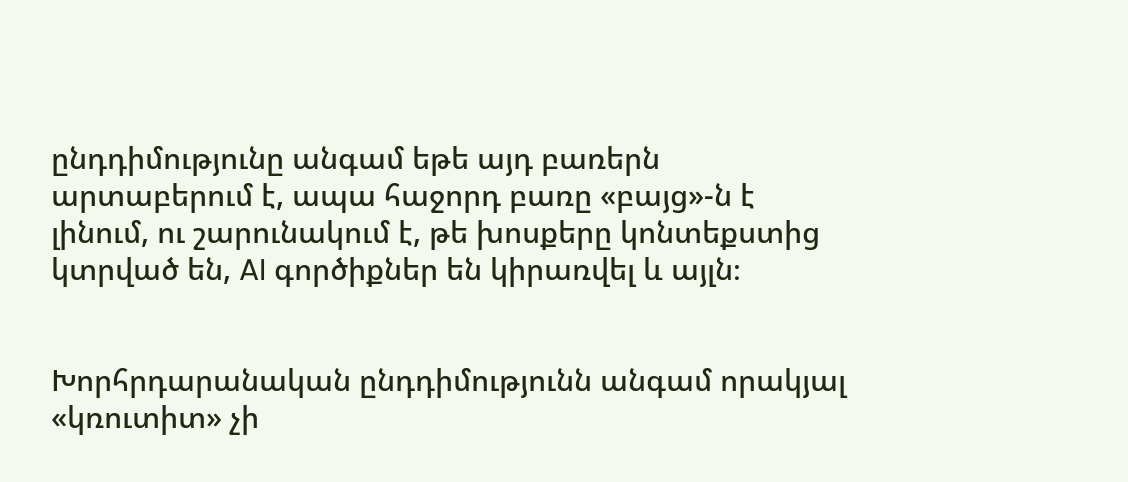ընդդիմությունը անգամ եթե այդ բառերն արտաբերում է, ապա հաջորդ բառը «բայց»-ն է լինում, ու շարունակում է, թե խոսքերը կոնտեքստից կտրված են, AI գործիքներ են կիրառվել և այլն։


Խորհրդարանական ընդդիմությունն անգամ որակյալ «կռուտիտ» չի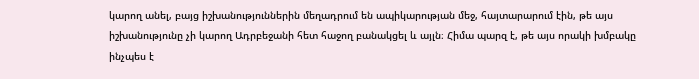կարող անել, բայց իշխանություններին մեղադրում են ապիկարության մեջ, հայտարարում էին, թե այս իշխանությունը չի կարող Ադրբեջանի հետ հաջող բանակցել և այլն։ Հիմա պարզ է, թե այս որակի խմբակը ինչպես է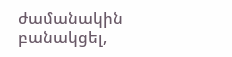ժամանակին բանակցել,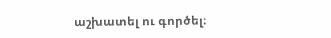աշխատել ու գործել։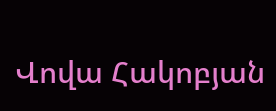Վովա Հակոբյան